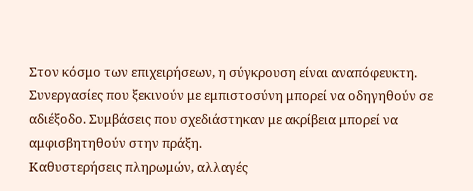Στον κόσμο των επιχειρήσεων, η σύγκρουση είναι αναπόφευκτη. Συνεργασίες που ξεκινούν με εμπιστοσύνη μπορεί να οδηγηθούν σε αδιέξοδο. Συμβάσεις που σχεδιάστηκαν με ακρίβεια μπορεί να αμφισβητηθούν στην πράξη.
Καθυστερήσεις πληρωμών, αλλαγές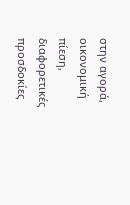στην αγορά, οικονομική πίεση, διαφορετικές προσδοκίες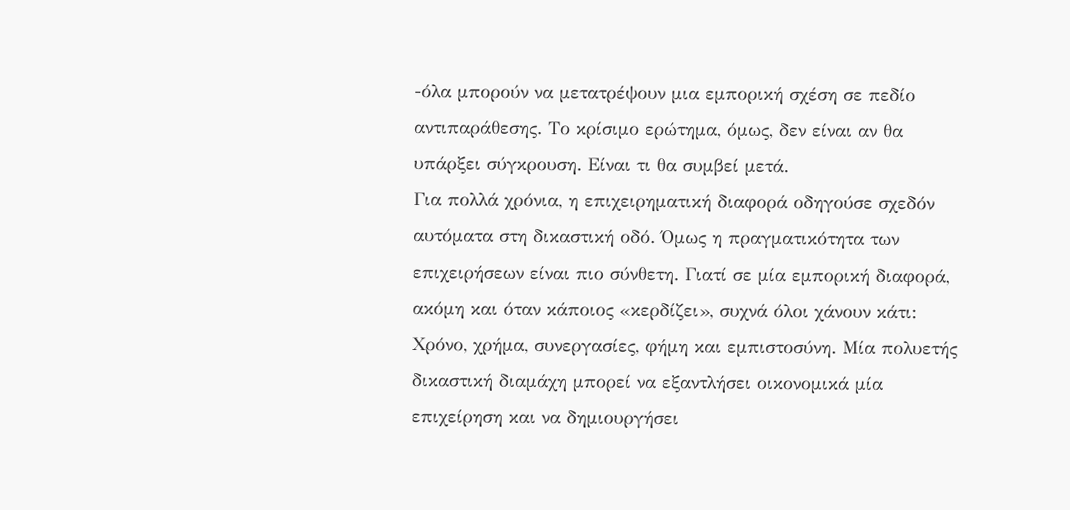-όλα μπορούν να μετατρέψουν μια εμπορική σχέση σε πεδίο αντιπαράθεσης. Το κρίσιμο ερώτημα, όμως, δεν είναι αν θα υπάρξει σύγκρουση. Είναι τι θα συμβεί μετά.
Για πολλά χρόνια, η επιχειρηματική διαφορά οδηγούσε σχεδόν αυτόματα στη δικαστική οδό. Όμως η πραγματικότητα των επιχειρήσεων είναι πιο σύνθετη. Γιατί σε μία εμπορική διαφορά, ακόμη και όταν κάποιος «κερδίζει», συχνά όλοι χάνουν κάτι: Χρόνο, χρήμα, συνεργασίες, φήμη και εμπιστοσύνη. Μία πολυετής δικαστική διαμάχη μπορεί να εξαντλήσει οικονομικά μία επιχείρηση και να δημιουργήσει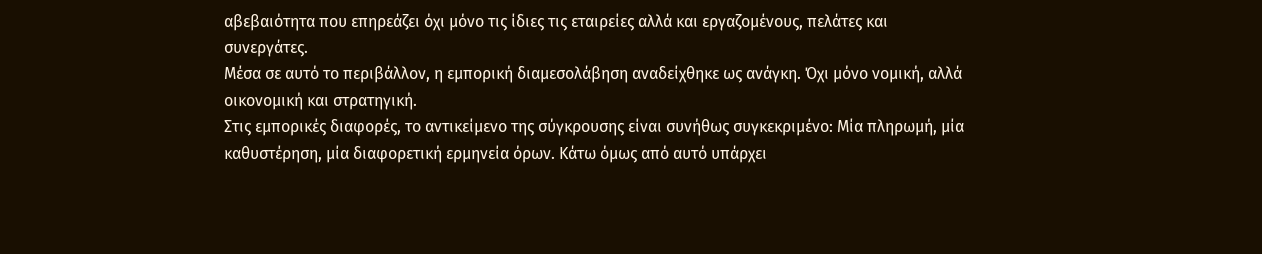αβεβαιότητα που επηρεάζει όχι μόνο τις ίδιες τις εταιρείες αλλά και εργαζομένους, πελάτες και συνεργάτες.
Μέσα σε αυτό το περιβάλλον, η εμπορική διαμεσολάβηση αναδείχθηκε ως ανάγκη. Όχι μόνο νομική, αλλά οικονομική και στρατηγική.
Στις εμπορικές διαφορές, το αντικείμενο της σύγκρουσης είναι συνήθως συγκεκριμένο: Μία πληρωμή, μία καθυστέρηση, μία διαφορετική ερμηνεία όρων. Κάτω όμως από αυτό υπάρχει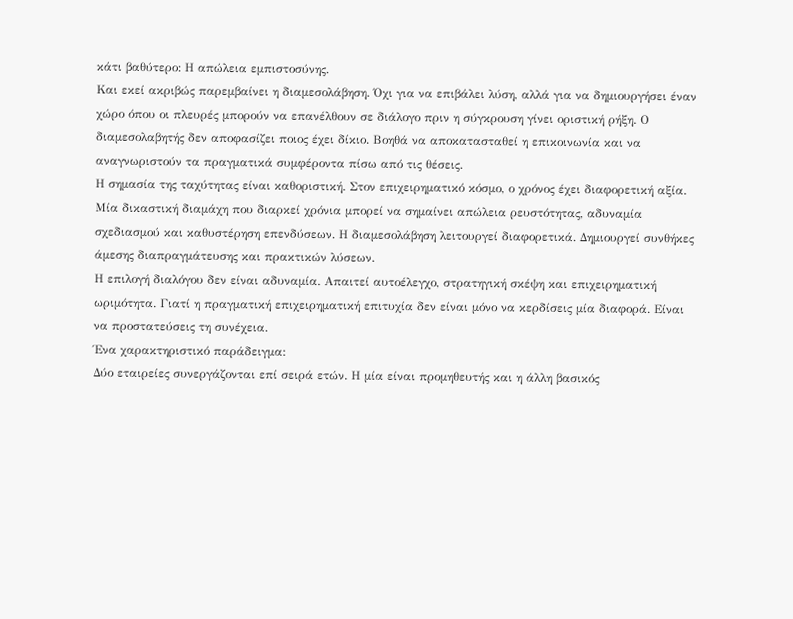κάτι βαθύτερο: Η απώλεια εμπιστοσύνης.
Και εκεί ακριβώς παρεμβαίνει η διαμεσολάβηση. Όχι για να επιβάλει λύση, αλλά για να δημιουργήσει έναν χώρο όπου οι πλευρές μπορούν να επανέλθουν σε διάλογο πριν η σύγκρουση γίνει οριστική ρήξη. Ο διαμεσολαβητής δεν αποφασίζει ποιος έχει δίκιο. Βοηθά να αποκατασταθεί η επικοινωνία και να αναγνωριστούν τα πραγματικά συμφέροντα πίσω από τις θέσεις.
Η σημασία της ταχύτητας είναι καθοριστική. Στον επιχειρηματικό κόσμο, ο χρόνος έχει διαφορετική αξία. Μία δικαστική διαμάχη που διαρκεί χρόνια μπορεί να σημαίνει απώλεια ρευστότητας, αδυναμία σχεδιασμού και καθυστέρηση επενδύσεων. Η διαμεσολάβηση λειτουργεί διαφορετικά. Δημιουργεί συνθήκες άμεσης διαπραγμάτευσης και πρακτικών λύσεων.
Η επιλογή διαλόγου δεν είναι αδυναμία. Απαιτεί αυτοέλεγχο, στρατηγική σκέψη και επιχειρηματική ωριμότητα. Γιατί η πραγματική επιχειρηματική επιτυχία δεν είναι μόνο να κερδίσεις μία διαφορά. Είναι να προστατεύσεις τη συνέχεια.
Ένα χαρακτηριστικό παράδειγμα:
Δύο εταιρείες συνεργάζονται επί σειρά ετών. Η μία είναι προμηθευτής και η άλλη βασικός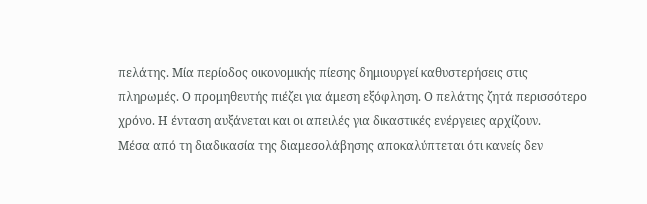πελάτης. Μία περίοδος οικονομικής πίεσης δημιουργεί καθυστερήσεις στις πληρωμές. Ο προμηθευτής πιέζει για άμεση εξόφληση. Ο πελάτης ζητά περισσότερο χρόνο. Η ένταση αυξάνεται και οι απειλές για δικαστικές ενέργειες αρχίζουν.
Μέσα από τη διαδικασία της διαμεσολάβησης αποκαλύπτεται ότι κανείς δεν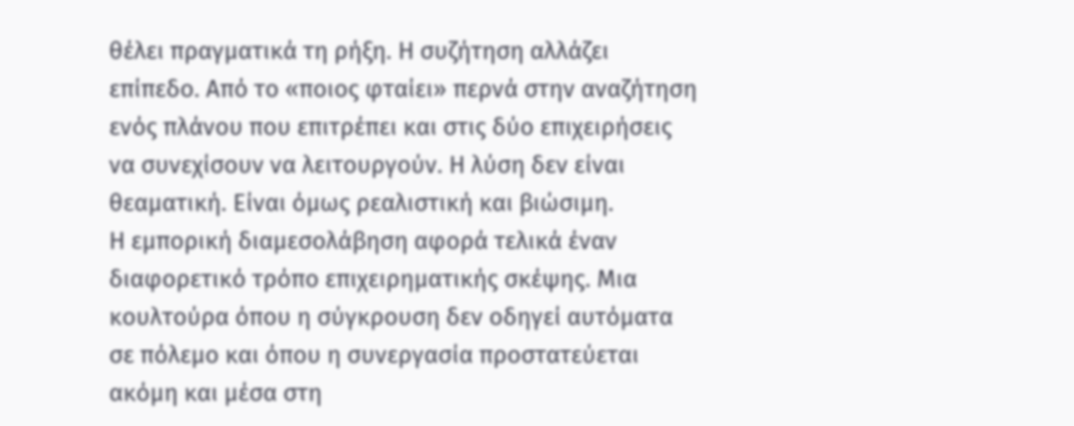θέλει πραγματικά τη ρήξη. Η συζήτηση αλλάζει επίπεδο. Από το «ποιος φταίει» περνά στην αναζήτηση ενός πλάνου που επιτρέπει και στις δύο επιχειρήσεις να συνεχίσουν να λειτουργούν. Η λύση δεν είναι θεαματική. Είναι όμως ρεαλιστική και βιώσιμη.
Η εμπορική διαμεσολάβηση αφορά τελικά έναν διαφορετικό τρόπο επιχειρηματικής σκέψης. Μια κουλτούρα όπου η σύγκρουση δεν οδηγεί αυτόματα σε πόλεμο και όπου η συνεργασία προστατεύεται ακόμη και μέσα στη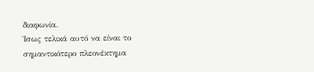διαφωνία.
Ίσως τελικά αυτό να είναι το σημαντικότερο πλεονέκτημα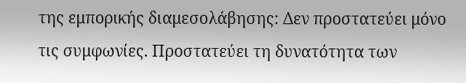της εμπορικής διαμεσολάβησης: Δεν προστατεύει μόνο τις συμφωνίες. Προστατεύει τη δυνατότητα των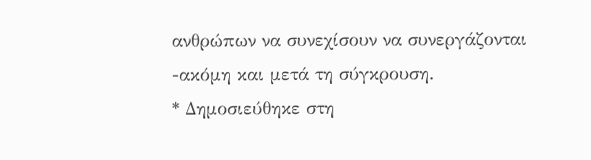ανθρώπων να συνεχίσουν να συνεργάζονται -ακόμη και μετά τη σύγκρουση.
* Δημοσιεύθηκε στη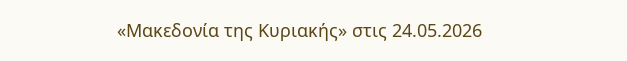«Μακεδονία της Κυριακής» στις 24.05.2026